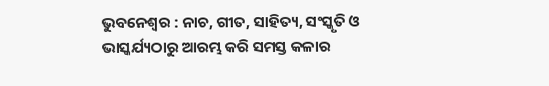ଭୁବନେଶ୍ୱର : ନାଚ, ଗୀତ, ସାହିତ୍ୟ, ସଂସ୍କୃତି ଓ ଭାସ୍କର୍ଯ୍ୟଠାରୁ ଆରମ୍ଭ କରି ସମସ୍ତ କଳାର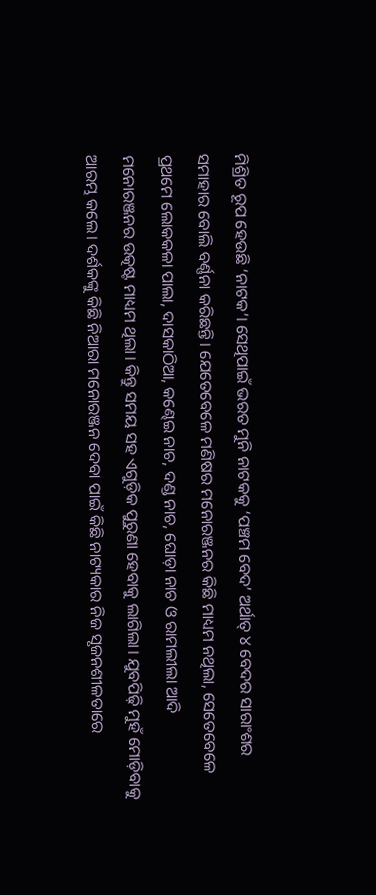ମିଶ୍ରିତ ରୂପ ହେଉଛି ‘ନାଟକ’। ସେଥିପାଇଁ ଭରତ ମୁନି ନାଟକକୁ ‘ପଞ୍ଚମ ବେଦ’ ଅର୍ଥାତ୍ ୪ ବେଦର ସାରାଂଶର ସମାହାର ବୋଲି ବର୍ଣ୍ଣନା କରିଛନ୍ତି। ଯେତେବେଳେ ମଣିଷର ମନୋରଞ୍ଜନର କିଛି ମାଧ୍ୟମ ନଥିଲା, ସେତେବେଳେ ପ୍ରଥମେ ଲୋକକଳା ପାଲା, ଦାସକାଠିଆ, କଣ୍ଢେଇ ନାଚ, ଦଣ୍ଡ ନାଚ, ଘୋଡ଼ା ନାଚ ଓ ରାମଲୀଲା ଆଦି ମନୋରଞ୍ଜନର ଉତ୍କଷ୍ଟ ମାଧ୍ୟମ ଥିଲା। କିନ୍ତୁ ସମୟ ସହ ଏଗୁଡ଼ିକ ପୁରୁଣା ହେବାକୁ ଲାଗିଲା। ଯୁବପିଢ଼ି ମୁହଁ ମୋଡ଼ିବାକୁ ଆରମ୍ଭ କଲେ। ଦର୍ଶକଙ୍କୁ କିଛି ନିଆରା ମନୋରଞ୍ଜନ ଦେବା ପାଇଁ କିଛି ନାଟ୍ୟକାର ନିଜ ସୃଜନଶୀଳତାରେ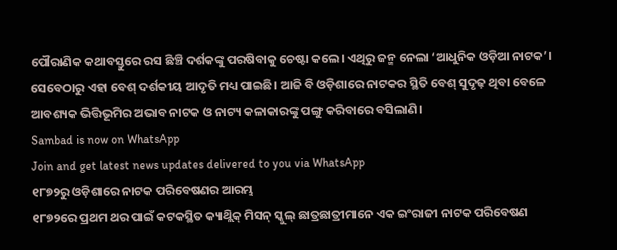ପୌରାଣିକ କଥାବସ୍ତୁରେ ରସ ଛିଞ୍ଚି ଦର୍ଶକଙ୍କୁ ପରଷିବାକୁ ଚେଷ୍ଟା କଲେ। ଏଥିରୁ ଜନ୍ମ ନେଲା ‘ଆଧୁନିକ ଓଡ଼ିଆ ନାଟକ’। ସେବେଠାରୁ ଏହା ବେଶ୍ ଦର୍ଶକୀୟ ଆଦୃତି ମଧ୍ୟ ପାଇଛି। ଆଜି ବି ଓଡ଼ିଶାରେ ନାଟକର ସ୍ଥିତି ବେଶ୍ ସୁଦୃଢ଼ ଥିବା ବେଳେ ଆବଶ୍ୟକ ଭିତ୍ତିଭୂମିର ଅଭାବ ନାଟକ ଓ ନାଟ୍ୟ କଳାକାରଙ୍କୁ ପଙ୍ଗୁ କରିବାରେ ବସିଲାଣି।
Sambad is now on WhatsApp
Join and get latest news updates delivered to you via WhatsApp
୧୮୭୨ରୁ ଓଡ଼ିଶାରେ ନାଟକ ପରିବେଷଣର ଆରମ୍ଭ
୧୮୭୨ରେ ପ୍ରଥମ ଥର ପାଇଁ କଟକସ୍ଥିତ କ୍ୟାଥ୍ଲିକ୍ ମିସନ୍ ସ୍କୁଲ୍ ଛାତ୍ରଛାତ୍ରୀମାନେ ଏକ ଇଂରାଜୀ ନାଟକ ପରିବେଷଣ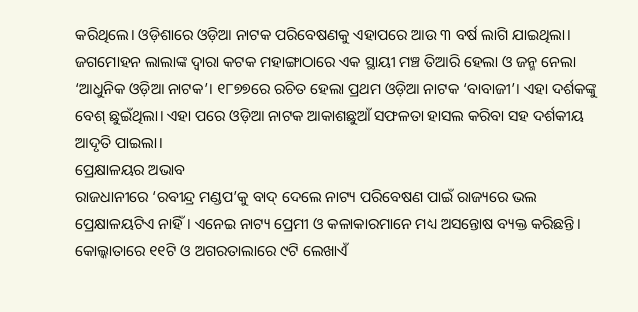କରିଥିଲେ। ଓଡ଼ିଶାରେ ଓଡ଼ିଆ ନାଟକ ପରିବେଷଣକୁ ଏହାପରେ ଆଉ ୩ ବର୍ଷ ଲାଗି ଯାଇଥିଲା। ଜଗମୋହନ ଲାଲାଙ୍କ ଦ୍ୱାରା କଟକ ମହାଙ୍ଗାଠାରେ ଏକ ସ୍ଥାୟୀ ମଞ୍ଚ ତିଆରି ହେଲା ଓ ଜନ୍ମ ନେଲା ‘ଆଧୁନିକ ଓଡ଼ିଆ ନାଟକ’। ୧୮୭୭ରେ ରଚିତ ହେଲା ପ୍ରଥମ ଓଡ଼ିଆ ନାଟକ ‘ବାବାଜୀ’। ଏହା ଦର୍ଶକଙ୍କୁ ବେଶ୍ ଛୁଇଁଥିଲା। ଏହା ପରେ ଓଡ଼ିଆ ନାଟକ ଆକାଶଛୁଆଁ ସଫଳତା ହାସଲ କରିବା ସହ ଦର୍ଶକୀୟ ଆଦୃତି ପାଇଲା।
ପ୍ରେକ୍ଷାଳୟର ଅଭାବ
ରାଜଧାନୀରେ ‘ରବୀନ୍ଦ୍ର ମଣ୍ଡପ’କୁ ବାଦ୍ ଦେଲେ ନାଟ୍ୟ ପରିବେଷଣ ପାଇଁ ରାଜ୍ୟରେ ଭଲ ପ୍ରେକ୍ଷାଳୟଟିଏ ନାହିଁ। ଏନେଇ ନାଟ୍ୟ ପ୍ରେମୀ ଓ କଳାକାରମାନେ ମଧ୍ୟ ଅସନ୍ତୋଷ ବ୍ୟକ୍ତ କରିଛନ୍ତି। କୋଲ୍କାତାରେ ୧୧ଟି ଓ ଅଗରତାଲାରେ ୯ଟି ଲେଖାଏଁ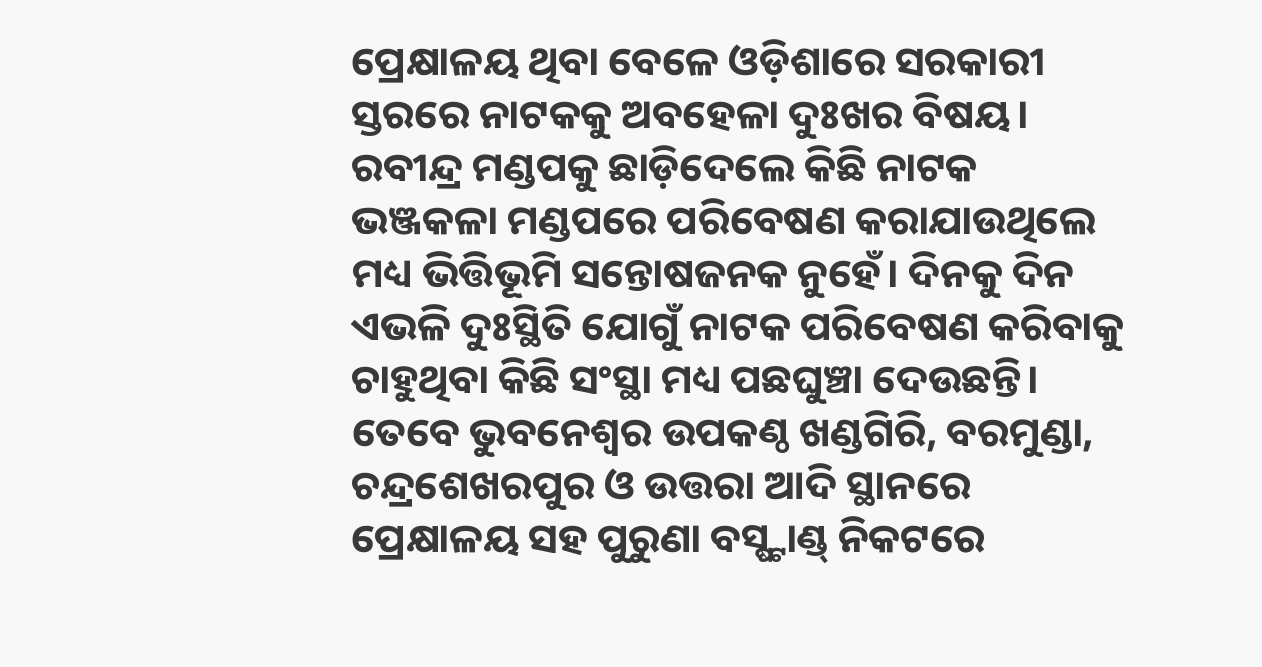ପ୍ରେକ୍ଷାଳୟ ଥିବା ବେଳେ ଓଡ଼ିଶାରେ ସରକାରୀ ସ୍ତରରେ ନାଟକକୁ ଅବହେଳା ଦୁଃଖର ବିଷୟ। ରବୀନ୍ଦ୍ର ମଣ୍ଡପକୁ ଛାଡ଼ିଦେଲେ କିଛି ନାଟକ ଭଞ୍ଜକଳା ମଣ୍ଡପରେ ପରିବେଷଣ କରାଯାଉଥିଲେ ମଧ୍ୟ ଭିତ୍ତିଭୂମି ସନ୍ତୋଷଜନକ ନୁହେଁ। ଦିନକୁ ଦିନ ଏଭଳି ଦୁଃସ୍ଥିତି ଯୋଗୁଁ ନାଟକ ପରିବେଷଣ କରିବାକୁ ଚାହୁଥିବା କିଛି ସଂସ୍ଥା ମଧ୍ୟ ପଛଘୁଞ୍ଚା ଦେଉଛନ୍ତି। ତେବେ ଭୁବନେଶ୍ୱର ଉପକଣ୍ଠ ଖଣ୍ଡଗିରି, ବରମୁଣ୍ଡା, ଚନ୍ଦ୍ରଶେଖରପୁର ଓ ଉତ୍ତରା ଆଦି ସ୍ଥାନରେ ପ୍ରେକ୍ଷାଳୟ ସହ ପୁରୁଣା ବସ୍ଷ୍ଟାଣ୍ଡ୍ ନିକଟରେ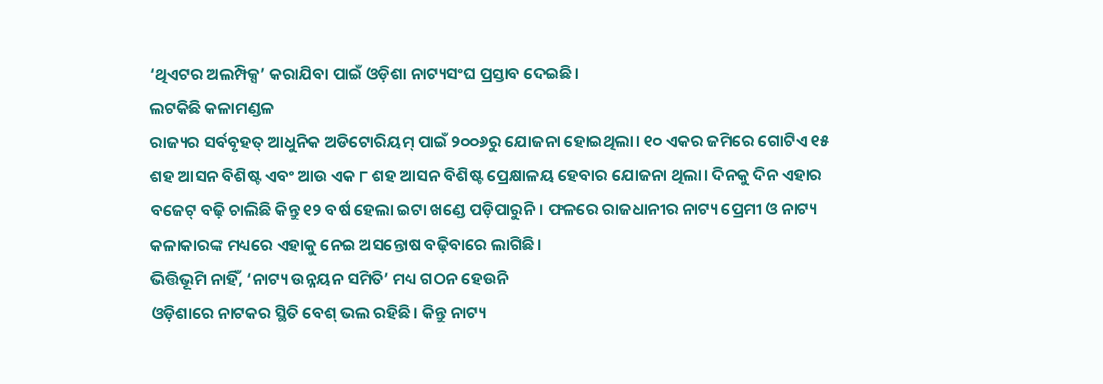‘ଥିଏଟର ଅଲମ୍ପିକ୍ସ’ କରାଯିବା ପାଇଁ ଓଡ଼ିଶା ନାଟ୍ୟସଂଘ ପ୍ରସ୍ତାବ ଦେଇଛି।
ଲଟକିଛି କଳାମଣ୍ଡଳ
ରାଜ୍ୟର ସର୍ବବୃହତ୍ ଆଧୁନିକ ଅଡିଟୋରିୟମ୍ ପାଇଁ ୨୦୦୬ରୁ ଯୋଜନା ହୋଇଥିଲା। ୧୦ ଏକର ଜମିରେ ଗୋଟିଏ ୧୫ ଶହ ଆସନ ବିଶିଷ୍ଟ ଏବଂ ଆଉ ଏକ ୮ ଶହ ଆସନ ବିଶିଷ୍ଟ ପ୍ରେକ୍ଷାଳୟ ହେବାର ଯୋଜନା ଥିଲା। ଦିନକୁ ଦିନ ଏହାର ବଜେଟ୍ ବଢ଼ି ଚାଲିଛି କିନ୍ତୁ ୧୨ ବର୍ଷ ହେଲା ଇଟା ଖଣ୍ଡେ ପଡ଼ିପାରୁନି। ଫଳରେ ରାଜଧାନୀର ନାଟ୍ୟ ପ୍ରେମୀ ଓ ନାଟ୍ୟ କଳାକାରଙ୍କ ମଧ୍ୟରେ ଏହାକୁ ନେଇ ଅସନ୍ତୋଷ ବଢ଼ିବାରେ ଲାଗିଛି।
ଭିତ୍ତିଭୂମି ନାହିଁ, ‘ନାଟ୍ୟ ଉନ୍ନୟନ ସମିତି’ ମଧ୍ୟ ଗଠନ ହେଉନି
ଓଡ଼ିଶାରେ ନାଟକର ସ୍ଥିତି ବେଶ୍ ଭଲ ରହିଛି। କିନ୍ତୁ ନାଟ୍ୟ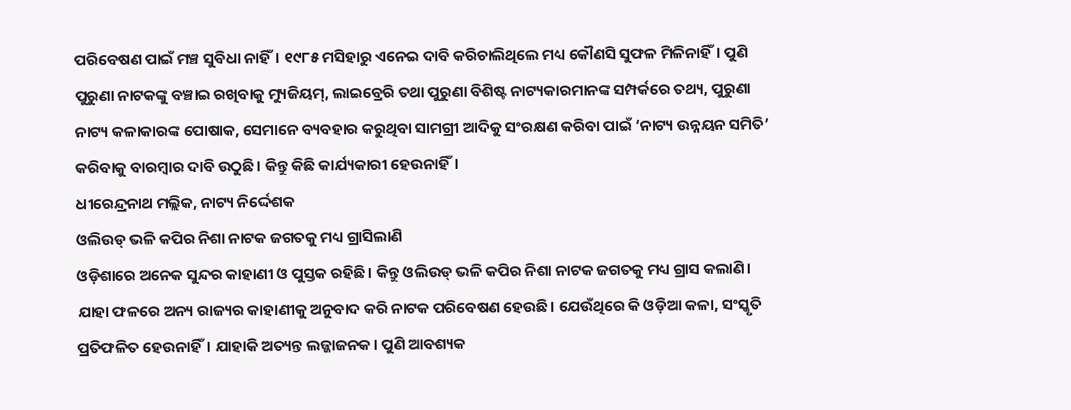ପରିବେଷଣ ପାଇଁ ମଞ୍ଚ ସୁବିଧା ନାହିଁ। ୧୯୮୫ ମସିହାରୁ ଏନେଇ ଦାବି କରିଚାଲିଥିଲେ ମଧ୍ୟ କୌଣସି ସୁଫଳ ମିଳିନାହିଁ। ପୁଣି ପୁରୁଣା ନାଟକଙ୍କୁ ବଞ୍ଚାଇ ରଖିବାକୁ ମ୍ୟୁଜିୟମ୍, ଲାଇବ୍ରେରି ତଥା ପୁରୁଣା ବିଶିଷ୍ଟ ନାଟ୍ୟକାରମାନଙ୍କ ସମ୍ପର୍କରେ ତଥ୍ୟ, ପୁରୁଣା ନାଟ୍ୟ କଳାକାରଙ୍କ ପୋଷାକ, ସେମାନେ ବ୍ୟବହାର କରୁଥିବା ସାମଗ୍ରୀ ଆଦିକୁ ସଂରକ୍ଷଣ କରିବା ପାଇଁ ‘ନାଟ୍ୟ ଉନ୍ନୟନ ସମିତି’ କରିବାକୁ ବାରମ୍ବାର ଦାବି ଉଠୁଛି। କିନ୍ତୁ କିଛି କାର୍ଯ୍ୟକାରୀ ହେଉନାହିଁ।
ଧୀରେନ୍ଦ୍ରନାଥ ମଲ୍ଲିକ, ନାଟ୍ୟ ନିର୍ଦ୍ଦେଶକ
ଓଲିଉଡ୍ ଭଳି କପିର ନିଶା ନାଟକ ଜଗତକୁ ମଧ୍ୟ ଗ୍ରାସିଲାଣି
ଓଡ଼ିଶାରେ ଅନେକ ସୁନ୍ଦର କାହାଣୀ ଓ ପୁସ୍ତକ ରହିଛି। କିନ୍ତୁ ଓଲିଉଡ୍ ଭଳି କପିର ନିଶା ନାଟକ ଜଗତକୁ ମଧ୍ୟ ଗ୍ରାସ କଲାଣି। ଯାହା ଫଳରେ ଅନ୍ୟ ରାଜ୍ୟର କାହାଣୀକୁ ଅନୁବାଦ କରି ନାଟକ ପରିବେଷଣ ହେଉଛି। ଯେଉଁଥିରେ କି ଓଡ଼ିଆ କଳା, ସଂସ୍କୃତି ପ୍ରତିଫଳିତ ହେଉନାହିଁ। ଯାହାକି ଅତ୍ୟନ୍ତ ଲଜ୍ଜାଜନକ। ପୁଣି ଆବଶ୍ୟକ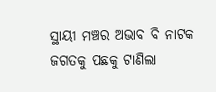ସ୍ଥାୟୀ ମଞ୍ଚର ଅଭାବ ବି ନାଟକ ଜଗତକୁ ପଛକୁ ଟାଣିଲା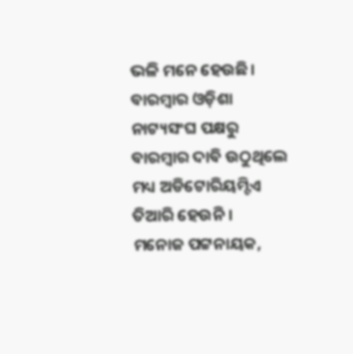ଭଳି ମନେ ହେଉଛି। ବାରମ୍ବାର ଓଡ଼ିଶା ନାଟ୍ୟସଂଘ ପକ୍ଷରୁ ବାରମ୍ବାର ଦାବି ଉଠୁଥିଲେ ମଧ୍ୟ ଅଡିଟୋରିୟମ୍ଟିଏ ତିଆରି ହେଉନି।
ମନୋଜ ପଟ୍ଟନାୟକ,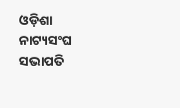ଓଡ଼ିଶା ନାଟ୍ୟସଂଘ ସଭାପତି